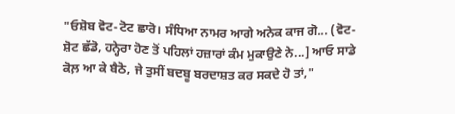"ਓਸ਼ੋਬ ਵੋਟ-ਟੋਟ ਛਾਰੋ। ਸੰਧਿਆ ਨਾਮਰ ਆਗੇ ਅਨੇਕ ਕਾਜ ਗੋ... (ਵੋਟ-ਸ਼ੋਟ ਛੱਡੋ, ਹਨ੍ਹੇਰਾ ਹੋਣ ਤੋਂ ਪਹਿਲਾਂ ਹਜ਼ਾਰਾਂ ਕੰਮ ਮੁਕਾਉਣੇ ਨੇ...] ਆਓ ਸਾਡੇ ਕੋਲ਼ ਆ ਕੇ ਬੈਠੋ, ਜੇ ਤੁਸੀਂ ਬਦਬੂ ਬਰਦਾਸ਼ਤ ਕਰ ਸਕਦੇ ਹੋ ਤਾਂ,"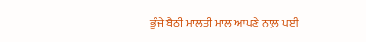ਭੁੰਜੇ ਬੈਠੀ ਮਾਲਤੀ ਮਾਲ ਆਪਣੇ ਨਾਲ਼ ਪਈ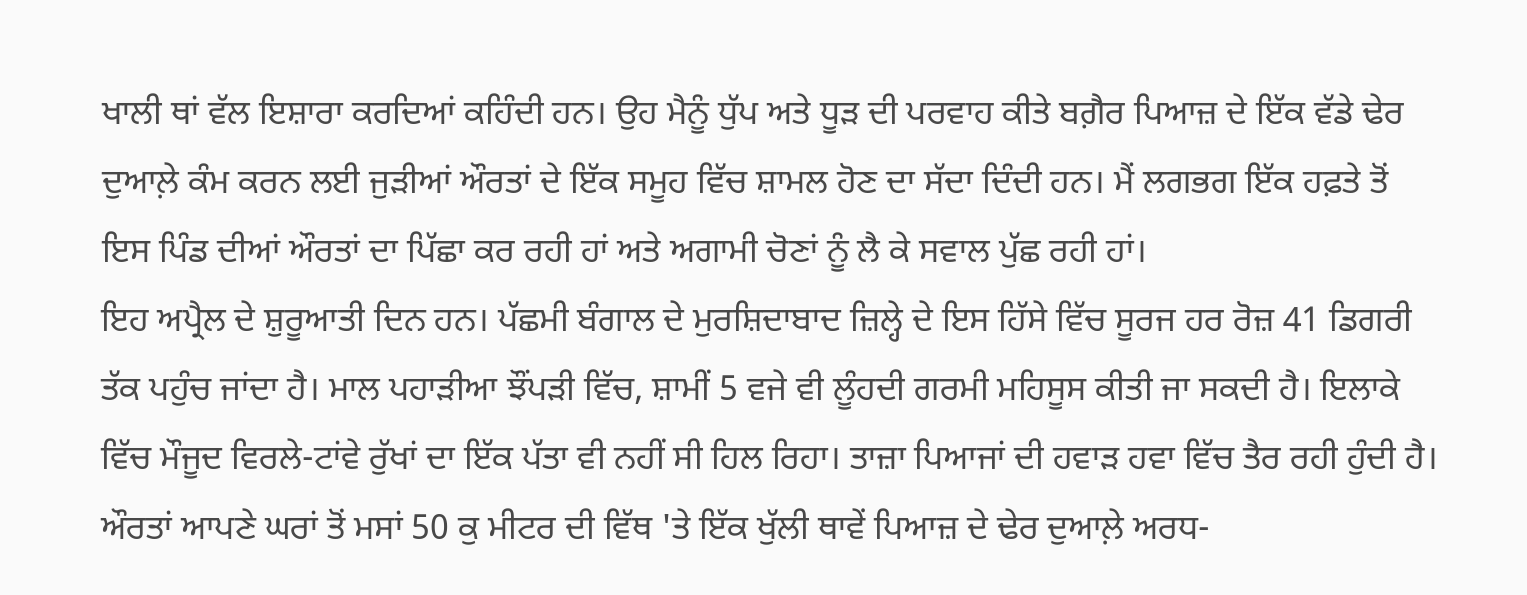ਖਾਲੀ ਥਾਂ ਵੱਲ ਇਸ਼ਾਰਾ ਕਰਦਿਆਂ ਕਹਿੰਦੀ ਹਨ। ਉਹ ਮੈਨੂੰ ਧੁੱਪ ਅਤੇ ਧੂੜ ਦੀ ਪਰਵਾਹ ਕੀਤੇ ਬਗ਼ੈਰ ਪਿਆਜ਼ ਦੇ ਇੱਕ ਵੱਡੇ ਢੇਰ ਦੁਆਲ਼ੇ ਕੰਮ ਕਰਨ ਲਈ ਜੁੜੀਆਂ ਔਰਤਾਂ ਦੇ ਇੱਕ ਸਮੂਹ ਵਿੱਚ ਸ਼ਾਮਲ ਹੋਣ ਦਾ ਸੱਦਾ ਦਿੰਦੀ ਹਨ। ਮੈਂ ਲਗਭਗ ਇੱਕ ਹਫ਼ਤੇ ਤੋਂ ਇਸ ਪਿੰਡ ਦੀਆਂ ਔਰਤਾਂ ਦਾ ਪਿੱਛਾ ਕਰ ਰਹੀ ਹਾਂ ਅਤੇ ਅਗਾਮੀ ਚੋਣਾਂ ਨੂੰ ਲੈ ਕੇ ਸਵਾਲ ਪੁੱਛ ਰਹੀ ਹਾਂ।
ਇਹ ਅਪ੍ਰੈਲ ਦੇ ਸ਼ੁਰੂਆਤੀ ਦਿਨ ਹਨ। ਪੱਛਮੀ ਬੰਗਾਲ ਦੇ ਮੁਰਸ਼ਿਦਾਬਾਦ ਜ਼ਿਲ੍ਹੇ ਦੇ ਇਸ ਹਿੱਸੇ ਵਿੱਚ ਸੂਰਜ ਹਰ ਰੋਜ਼ 41 ਡਿਗਰੀ ਤੱਕ ਪਹੁੰਚ ਜਾਂਦਾ ਹੈ। ਮਾਲ ਪਹਾੜੀਆ ਝੌਂਪੜੀ ਵਿੱਚ, ਸ਼ਾਮੀਂ 5 ਵਜੇ ਵੀ ਲੂੰਹਦੀ ਗਰਮੀ ਮਹਿਸੂਸ ਕੀਤੀ ਜਾ ਸਕਦੀ ਹੈ। ਇਲਾਕੇ ਵਿੱਚ ਮੌਜੂਦ ਵਿਰਲੇ-ਟਾਂਵੇ ਰੁੱਖਾਂ ਦਾ ਇੱਕ ਪੱਤਾ ਵੀ ਨਹੀਂ ਸੀ ਹਿਲ ਰਿਹਾ। ਤਾਜ਼ਾ ਪਿਆਜਾਂ ਦੀ ਹਵਾੜ ਹਵਾ ਵਿੱਚ ਤੈਰ ਰਹੀ ਹੁੰਦੀ ਹੈ।
ਔਰਤਾਂ ਆਪਣੇ ਘਰਾਂ ਤੋਂ ਮਸਾਂ 50 ਕੁ ਮੀਟਰ ਦੀ ਵਿੱਥ 'ਤੇ ਇੱਕ ਖੁੱਲੀ ਥਾਵੇਂ ਪਿਆਜ਼ ਦੇ ਢੇਰ ਦੁਆਲ਼ੇ ਅਰਧ-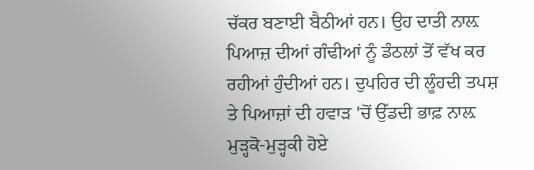ਚੱਕਰ ਬਣਾਈ ਬੈਠੀਆਂ ਹਨ। ਉਹ ਦਾਤੀ ਨਾਲ਼ ਪਿਆਜ਼ ਦੀਆਂ ਗੰਢੀਆਂ ਨੂੰ ਡੰਠਲਾਂ ਤੋਂ ਵੱਖ ਕਰ ਰਹੀਆਂ ਹੁੰਦੀਆਂ ਹਨ। ਦੁਪਹਿਰ ਦੀ ਲੂੰਹਦੀ ਤਪਸ਼ ਤੇ ਪਿਆਜ਼ਾਂ ਦੀ ਹਵਾੜ 'ਚੋਂ ਉੱਡਦੀ ਭਾਫ਼ ਨਾਲ਼ ਮੁੜ੍ਹਕੋ-ਮੁੜ੍ਹਕੀ ਹੋਏ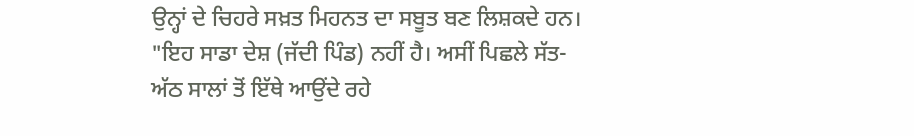ਉਨ੍ਹਾਂ ਦੇ ਚਿਹਰੇ ਸਖ਼ਤ ਮਿਹਨਤ ਦਾ ਸਬੂਤ ਬਣ ਲਿਸ਼ਕਦੇ ਹਨ।
"ਇਹ ਸਾਡਾ ਦੇਸ਼ (ਜੱਦੀ ਪਿੰਡ) ਨਹੀਂ ਹੈ। ਅਸੀਂ ਪਿਛਲੇ ਸੱਤ-ਅੱਠ ਸਾਲਾਂ ਤੋਂ ਇੱਥੇ ਆਉਂਦੇ ਰਹੇ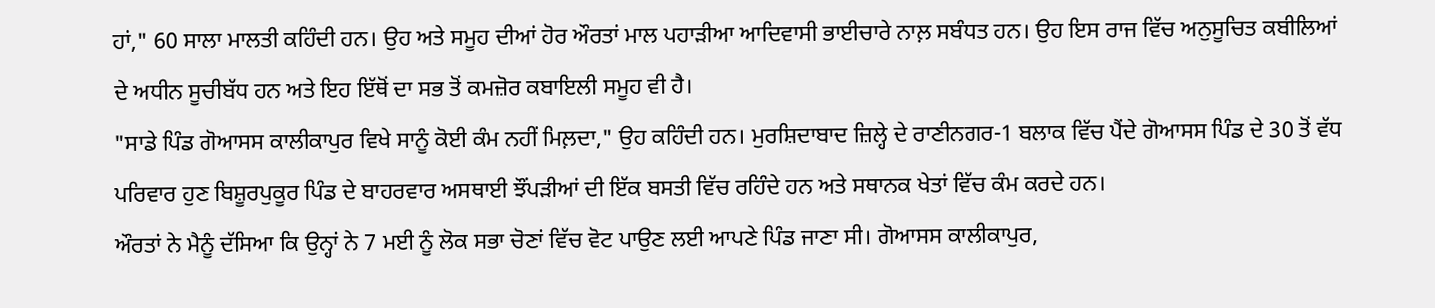ਹਾਂ," 60 ਸਾਲਾ ਮਾਲਤੀ ਕਹਿੰਦੀ ਹਨ। ਉਹ ਅਤੇ ਸਮੂਹ ਦੀਆਂ ਹੋਰ ਔਰਤਾਂ ਮਾਲ ਪਹਾੜੀਆ ਆਦਿਵਾਸੀ ਭਾਈਚਾਰੇ ਨਾਲ਼ ਸਬੰਧਤ ਹਨ। ਉਹ ਇਸ ਰਾਜ ਵਿੱਚ ਅਨੁਸੂਚਿਤ ਕਬੀਲਿਆਂ ਦੇ ਅਧੀਨ ਸੂਚੀਬੱਧ ਹਨ ਅਤੇ ਇਹ ਇੱਥੋਂ ਦਾ ਸਭ ਤੋਂ ਕਮਜ਼ੋਰ ਕਬਾਇਲੀ ਸਮੂਹ ਵੀ ਹੈ।
"ਸਾਡੇ ਪਿੰਡ ਗੋਆਸਸ ਕਾਲੀਕਾਪੁਰ ਵਿਖੇ ਸਾਨੂੰ ਕੋਈ ਕੰਮ ਨਹੀਂ ਮਿਲ਼ਦਾ," ਉਹ ਕਹਿੰਦੀ ਹਨ। ਮੁਰਸ਼ਿਦਾਬਾਦ ਜ਼ਿਲ੍ਹੇ ਦੇ ਰਾਣੀਨਗਰ-1 ਬਲਾਕ ਵਿੱਚ ਪੈਂਦੇ ਗੋਆਸਸ ਪਿੰਡ ਦੇ 30 ਤੋਂ ਵੱਧ ਪਰਿਵਾਰ ਹੁਣ ਬਿਸ਼ੂਰਪੁਕੂਰ ਪਿੰਡ ਦੇ ਬਾਹਰਵਾਰ ਅਸਥਾਈ ਝੌਂਪੜੀਆਂ ਦੀ ਇੱਕ ਬਸਤੀ ਵਿੱਚ ਰਹਿੰਦੇ ਹਨ ਅਤੇ ਸਥਾਨਕ ਖੇਤਾਂ ਵਿੱਚ ਕੰਮ ਕਰਦੇ ਹਨ।
ਔਰਤਾਂ ਨੇ ਮੈਨੂੰ ਦੱਸਿਆ ਕਿ ਉਨ੍ਹਾਂ ਨੇ 7 ਮਈ ਨੂੰ ਲੋਕ ਸਭਾ ਚੋਣਾਂ ਵਿੱਚ ਵੋਟ ਪਾਉਣ ਲਈ ਆਪਣੇ ਪਿੰਡ ਜਾਣਾ ਸੀ। ਗੋਆਸਸ ਕਾਲੀਕਾਪੁਰ,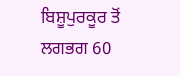ਬਿਸ਼ੂਪੁਰਕੂਰ ਤੋਂ ਲਗਭਗ 60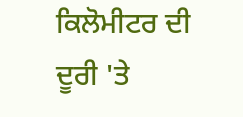ਕਿਲੋਮੀਟਰ ਦੀ ਦੂਰੀ 'ਤੇ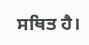ਸਥਿਤ ਹੈ।